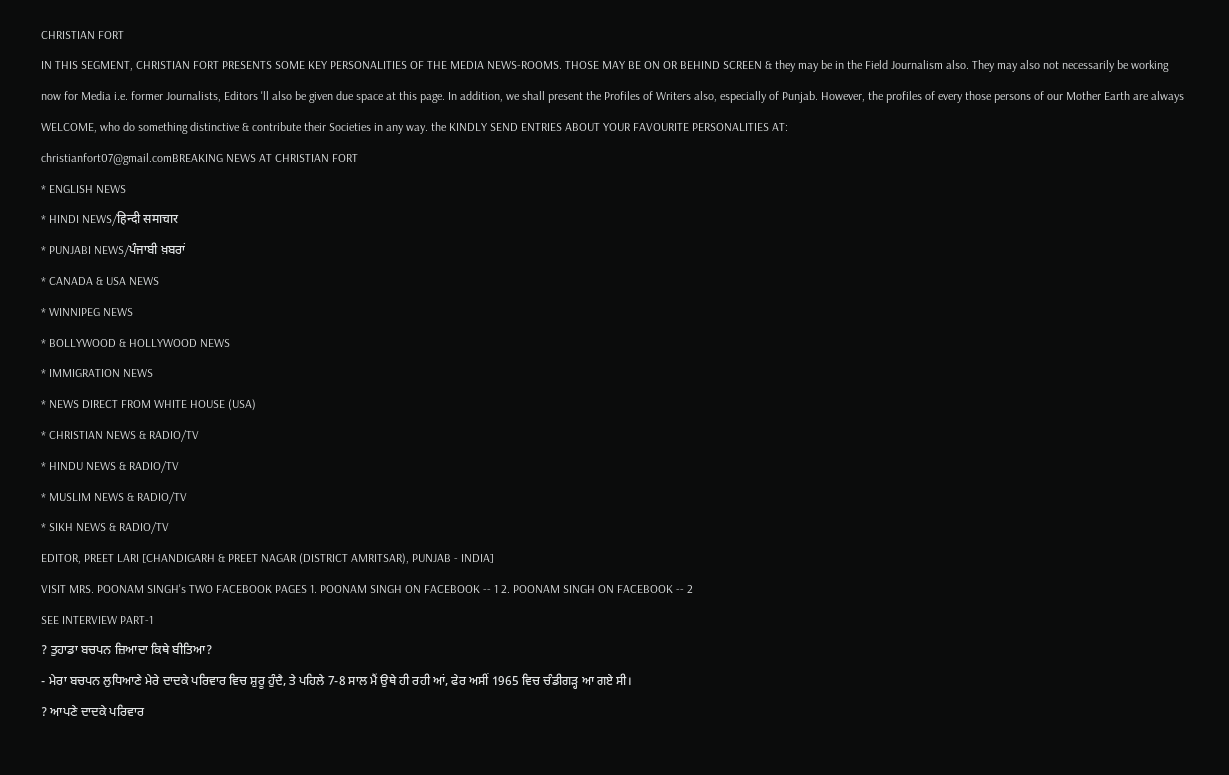CHRISTIAN FORT
IN THIS SEGMENT, CHRISTIAN FORT PRESENTS SOME KEY PERSONALITIES OF THE MEDIA NEWS-ROOMS. THOSE MAY BE ON OR BEHIND SCREEN & they may be in the Field Journalism also. They may also not necessarily be working now for Media i.e. former Journalists, Editors 'll also be given due space at this page. In addition, we shall present the Profiles of Writers also, especially of Punjab. However, the profiles of every those persons of our Mother Earth are always WELCOME, who do something distinctive & contribute their Societies in any way. the KINDLY SEND ENTRIES ABOUT YOUR FAVOURITE PERSONALITIES AT:
christianfort07@gmail.comBREAKING NEWS AT CHRISTIAN FORT
* ENGLISH NEWS
* HINDI NEWS/हिन्दी समाचार
* PUNJABI NEWS/ਪੰਜਾਬੀ ਖ਼ਬਰਾਂ
* CANADA & USA NEWS
* WINNIPEG NEWS
* BOLLYWOOD & HOLLYWOOD NEWS
* IMMIGRATION NEWS
* NEWS DIRECT FROM WHITE HOUSE (USA)
* CHRISTIAN NEWS & RADIO/TV
* HINDU NEWS & RADIO/TV
* MUSLIM NEWS & RADIO/TV
* SIKH NEWS & RADIO/TV
EDITOR, PREET LARI [CHANDIGARH & PREET NAGAR (DISTRICT AMRITSAR), PUNJAB - INDIA]
VISIT MRS. POONAM SINGH's TWO FACEBOOK PAGES 1. POONAM SINGH ON FACEBOOK -- 1 2. POONAM SINGH ON FACEBOOK -- 2
SEE INTERVIEW PART-1
? ਤੁਹਾਡਾ ਬਚਪਨ ਜ਼ਿਆਦਾ ਕਿਥੇ ਬੀਤਿਆ?
- ਮੇਰਾ ਬਚਪਨ ਲੁਧਿਆਣੇ ਮੇਰੇ ਦਾਦਕੇ ਪਰਿਵਾਰ ਵਿਚ ਸ਼ੁਰੂ ਹੁੰਦੈ, ਤੇ ਪਹਿਲੇ 7-8 ਸਾਲ ਮੈਂ ਉਥੇ ਹੀ ਰਹੀ ਆਂ, ਫੇਰ ਅਸੀਂ 1965 ਵਿਚ ਚੰਡੀਗੜ੍ਹ ਆ ਗਏ ਸੀ।
? ਆਪਣੇ ਦਾਦਕੇ ਪਰਿਵਾਰ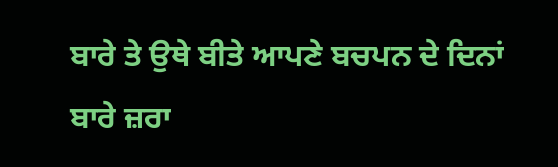ਬਾਰੇ ਤੇ ਉਥੇ ਬੀਤੇ ਆਪਣੇ ਬਚਪਨ ਦੇ ਦਿਨਾਂ ਬਾਰੇ ਜ਼ਰਾ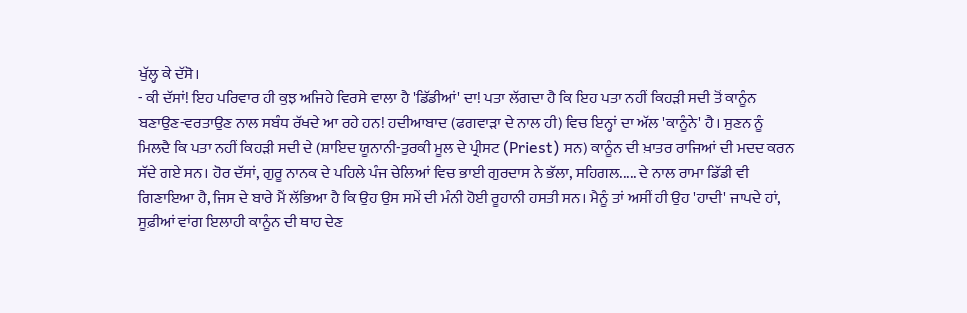ਖੁੱਲ੍ਹ ਕੇ ਦੱਸੋ।
- ਕੀ ਦੱਸਾਂ! ਇਹ ਪਰਿਵਾਰ ਹੀ ਕੁਝ ਅਜਿਹੇ ਵਿਰਸੇ ਵਾਲਾ ਹੈ 'ਡਿੱਡੀਆਂ' ਦਾ! ਪਤਾ ਲੱਗਦਾ ਹੈ ਕਿ ਇਹ ਪਤਾ ਨਹੀਂ ਕਿਹੜੀ ਸਦੀ ਤੋਂ ਕਾਨੂੰਨ ਬਣਾਉਣ-ਵਰਤਾਉਣ ਨਾਲ ਸਬੰਧ ਰੱਖਦੇ ਆ ਰਹੇ ਹਨ! ਹਦੀਆਬਾਦ (ਫਗਵਾੜਾ ਦੇ ਨਾਲ ਹੀ) ਵਿਚ ਇਨ੍ਹਾਂ ਦਾ ਅੱਲ 'ਕਾਨੂੰਨੇ' ਹੈ। ਸੁਣਨ ਨੂੰ ਮਿਲਦੈ ਕਿ ਪਤਾ ਨਹੀਂ ਕਿਹੜੀ ਸਦੀ ਦੇ (ਸ਼ਾਇਦ ਯੂਨਾਨੀ-ਤੁਰਕੀ ਮੂਲ ਦੇ ਪ੍ਰੀਸਟ (Priest) ਸਨ) ਕਾਨੂੰਨ ਦੀ ਖ਼ਾਤਰ ਰਾਜਿਆਂ ਦੀ ਮਦਦ ਕਰਨ ਸੱਦੇ ਗਏ ਸਨ। ਹੋਰ ਦੱਸਾਂ, ਗੁਰੂ ਨਾਨਕ ਦੇ ਪਹਿਲੇ ਪੰਜ ਚੇਲਿਆਂ ਵਿਚ ਭਾਈ ਗੁਰਦਾਸ ਨੇ ਭੱਲਾ, ਸਹਿਗਲ..... ਦੇ ਨਾਲ ਰਾਮਾ ਡਿੱਡੀ ਵੀ ਗਿਣਾਇਆ ਹੈ, ਜਿਸ ਦੇ ਬਾਰੇ ਮੈਂ ਲੱਭਿਆ ਹੈ ਕਿ ਉਹ ਉਸ ਸਮੇਂ ਦੀ ਮੰਨੀ ਹੋਈ ਰੂਹਾਨੀ ਹਸਤੀ ਸਨ। ਮੈਨੂੰ ਤਾਂ ਅਸੀਂ ਹੀ ਉਹ 'ਹਾਦੀ' ਜਾਪਦੇ ਹਾਂ, ਸੂਫ਼ੀਆਂ ਵਾਂਗ ਇਲਾਹੀ ਕਾਨੂੰਨ ਦੀ ਥਾਹ ਦੇਣ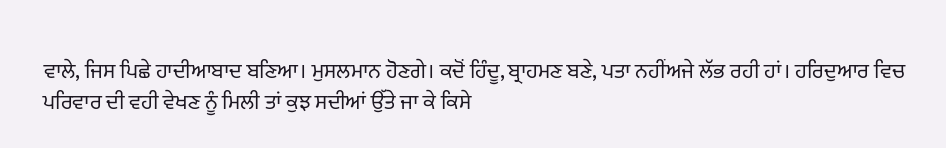ਵਾਲੇ, ਜਿਸ ਪਿਛੇ ਹਾਦੀਆਬਾਦ ਬਣਿਆ। ਮੁਸਲਮਾਨ ਹੋਣਗੇ। ਕਦੋਂ ਹਿੰਦੂ, ਬ੍ਰਾਹਮਣ ਬਣੇ, ਪਤਾ ਨਹੀਂਅਜੇ ਲੱਭ ਰਹੀ ਹਾਂ। ਹਰਿਦੁਆਰ ਵਿਚ ਪਰਿਵਾਰ ਦੀ ਵਹੀ ਵੇਖਣ ਨੂੰ ਮਿਲੀ ਤਾਂ ਕੁਝ ਸਦੀਆਂ ਉੱਤੇ ਜਾ ਕੇ ਕਿਸੇ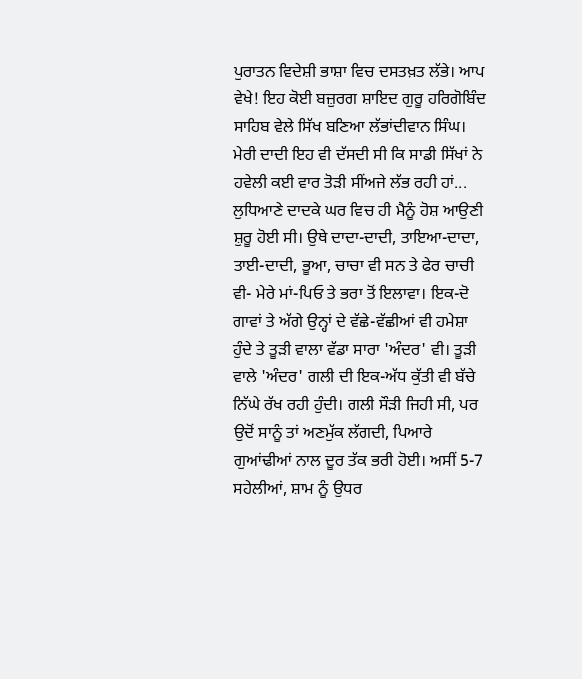ਪੁਰਾਤਨ ਵਿਦੇਸ਼ੀ ਭਾਸ਼ਾ ਵਿਚ ਦਸਤਖ਼ਤ ਲੱਭੇ। ਆਪ ਵੇਖੇ! ਇਹ ਕੋਈ ਬਜ਼ੁਰਗ ਸ਼ਾਇਦ ਗੁਰੂ ਹਰਿਗੋਬਿੰਦ ਸਾਹਿਬ ਵੇਲੇ ਸਿੱਖ ਬਣਿਆ ਲੱਭਾਂਦੀਵਾਨ ਸਿੰਘ। ਮੇਰੀ ਦਾਦੀ ਇਹ ਵੀ ਦੱਸਦੀ ਸੀ ਕਿ ਸਾਡੀ ਸਿੱਖਾਂ ਨੇ ਹਵੇਲੀ ਕਈ ਵਾਰ ਤੋੜੀ ਸੀਂਅਜੇ ਲੱਭ ਰਹੀ ਹਾਂ...
ਲੁਧਿਆਣੇ ਦਾਦਕੇ ਘਰ ਵਿਚ ਹੀ ਮੈਨੂੰ ਹੋਸ਼ ਆਉਣੀ ਸ਼ੁਰੂ ਹੋਈ ਸੀ। ਉਥੇ ਦਾਦਾ-ਦਾਦੀ, ਤਾਇਆ-ਦਾਦਾ, ਤਾਈ-ਦਾਦੀ, ਭੂਆ, ਚਾਚਾ ਵੀ ਸਨ ਤੇ ਫੇਰ ਚਾਚੀ ਵੀ- ਮੇਰੇ ਮਾਂ-ਪਿਓ ਤੇ ਭਰਾ ਤੋਂ ਇਲਾਵਾ। ਇਕ-ਦੋ ਗਾਵਾਂ ਤੇ ਅੱਗੇ ਉਨ੍ਹਾਂ ਦੇ ਵੱਛੇ-ਵੱਛੀਆਂ ਵੀ ਹਮੇਸ਼ਾ ਹੁੰਦੇ ਤੇ ਤੂੜੀ ਵਾਲਾ ਵੱਡਾ ਸਾਰਾ 'ਅੰਦਰ' ਵੀ। ਤੂੜੀ ਵਾਲੇ 'ਅੰਦਰ' ਗਲੀ ਦੀ ਇਕ-ਅੱਧ ਕੁੱਤੀ ਵੀ ਬੱਚੇ ਨਿੱਘੇ ਰੱਖ ਰਹੀ ਹੁੰਦੀ। ਗਲੀ ਸੌੜੀ ਜਿਹੀ ਸੀ, ਪਰ ਉਦੋਂ ਸਾਨੂੰ ਤਾਂ ਅਣਮੁੱਕ ਲੱਗਦੀ, ਪਿਆਰੇ ਗੁਆਂਢੀਆਂ ਨਾਲ ਦੂਰ ਤੱਕ ਭਰੀ ਹੋਈ। ਅਸੀਂ 5-7 ਸਹੇਲੀਆਂ, ਸ਼ਾਮ ਨੂੰ ਉਧਰ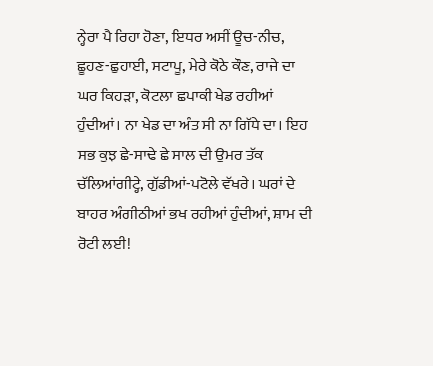ਨ੍ਹੇਰਾ ਪੈ ਰਿਹਾ ਹੋਣਾ, ਇਧਰ ਅਸੀਂ ਊਚ-ਨੀਚ, ਛੂਹਣ-ਛੁਹਾਈ, ਸਟਾਪੂ, ਮੇਰੇ ਕੋਠੇ ਕੌਣ, ਰਾਜੇ ਦਾ ਘਰ ਕਿਹੜਾ, ਕੋਟਲਾ ਛਪਾਕੀ ਖੇਡ ਰਹੀਆਂ ਹੁੰਦੀਆਂ। ਨਾ ਖੇਡ ਦਾ ਅੰਤ ਸੀ ਨਾ ਗਿੱਧੇ ਦਾ। ਇਹ ਸਭ ਕੁਝ ਛੇ-ਸਾਢੇ ਛੇ ਸਾਲ ਦੀ ਉਮਰ ਤੱਕ ਚੱਲਿਆਂਗੀਟ੍ਹੇ, ਗੁੱਡੀਆਂ-ਪਟੋਲੇ ਵੱਖਰੇ। ਘਰਾਂ ਦੇ ਬਾਹਰ ਅੰਗੀਠੀਆਂ ਭਖ ਰਹੀਆਂ ਹੁੰਦੀਆਂ, ਸ਼ਾਮ ਦੀ ਰੋਟੀ ਲਈ!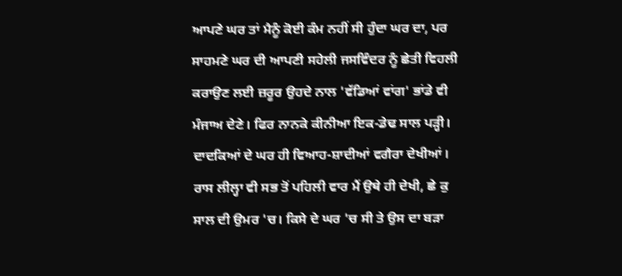ਆਪਣੇ ਘਰ ਤਾਂ ਮੈਨੂੰ ਕੋਈ ਕੰਮ ਨਹੀਂ ਸੀ ਹੁੰਦਾ ਘਰ ਦਾ, ਪਰ ਸਾਹਮਣੇ ਘਰ ਦੀ ਆਪਣੀ ਸਹੇਲੀ ਜਸਵਿੰਦਰ ਨੂੰ ਛੇਤੀ ਵਿਹਲੀ ਕਰਾਉਣ ਲਈ ਜ਼ਰੂਰ ਉਹਦੇ ਨਾਲ 'ਵੱਡਿਆਂ ਵਾਂਗ' ਭਾਂਡੇ ਵੀ ਮੰਜਾਅ ਦੇਣੇ। ਫਿਰ ਨਾਨਕੇ ਕੀਨੀਆ ਇਕ-ਡੇਢ ਸਾਲ ਪੜ੍ਹੀ।
ਦਾਦਕਿਆਂ ਦੇ ਘਰ ਹੀ ਵਿਆਹ-ਸ਼ਾਦੀਆਂ ਵਗੈਰਾ ਦੇਖੀਆਂ। ਰਾਸ ਲੀਲ੍ਹਾ ਵੀ ਸਭ ਤੋਂ ਪਹਿਲੀ ਵਾਰ ਮੈਂ ਉਥੇ ਹੀ ਦੇਖੀ, ਛੇ ਕੁ ਸਾਲ ਦੀ ਉਮਰ 'ਚ। ਕਿਸੇ ਦੇ ਘਰ 'ਚ ਸੀ ਤੇ ਉਸ ਦਾ ਬੜਾ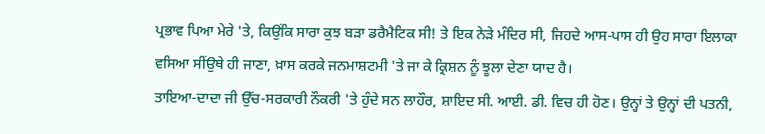ਪ੍ਰਭਾਵ ਪਿਆ ਮੇਰੇ 'ਤੇ, ਕਿਉਂਕਿ ਸਾਰਾ ਕੁਝ ਬੜਾ ਡਰੈਮੈਟਿਕ ਸੀ! ਤੇ ਇਕ ਨੇੜੇ ਮੰਦਿਰ ਸੀ, ਜਿਹਦੇ ਆਸ-ਪਾਸ ਹੀ ਉਹ ਸਾਰਾ ਇਲਾਕਾ ਵਸਿਆ ਸੀਂਉਥੇ ਹੀ ਜਾਣਾ, ਖ਼ਾਸ ਕਰਕੇ ਜਨਮਾਸ਼ਟਮੀ 'ਤੇ ਜਾ ਕੇ ਕ੍ਰਿਸ਼ਨ ਨੂੰ ਝੂਲਾ ਦੇਣਾ ਯਾਦ ਹੈ।
ਤਾਇਆ-ਦਾਦਾ ਜੀ ਉੱਚ-ਸਰਕਾਰੀ ਨੌਕਰੀ 'ਤੇ ਹੁੰਦੇ ਸਨ ਲਾਹੌਰ, ਸ਼ਾਇਦ ਸੀ. ਆਈ. ਡੀ. ਵਿਚ ਹੀ ਹੋਣ। ਉਨ੍ਹਾਂ ਤੇ ਉਨ੍ਹਾਂ ਦੀ ਪਤਨੀ,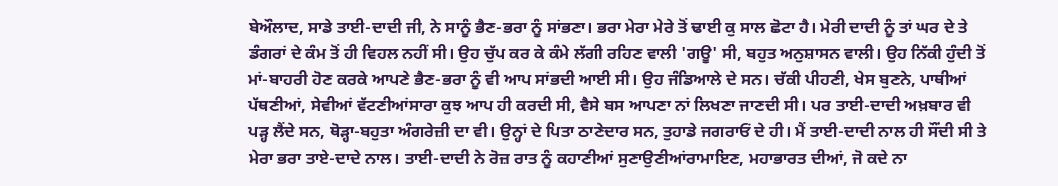ਬੇਔਲਾਦ, ਸਾਡੇ ਤਾਈ-ਦਾਦੀ ਜੀ, ਨੇ ਸਾਨੂੰ ਭੈਣ-ਭਰਾ ਨੂੰ ਸਾਂਭਣਾ। ਭਰਾ ਮੇਰਾ ਮੇਰੇ ਤੋਂ ਢਾਈ ਕੁ ਸਾਲ ਛੋਟਾ ਹੈ। ਮੇਰੀ ਦਾਦੀ ਨੂੰ ਤਾਂ ਘਰ ਦੇ ਤੇ ਡੰਗਰਾਂ ਦੇ ਕੰਮ ਤੋਂ ਹੀ ਵਿਹਲ ਨਹੀਂ ਸੀ। ਉਹ ਚੁੱਪ ਕਰ ਕੇ ਕੰਮੇ ਲੱਗੀ ਰਹਿਣ ਵਾਲੀ 'ਗਊ' ਸੀ, ਬਹੁਤ ਅਨੁਸ਼ਾਸਨ ਵਾਲੀ। ਉਹ ਨਿੱਕੀ ਹੁੰਦੀ ਤੋਂ ਮਾਂ-ਬਾਹਰੀ ਹੋਣ ਕਰਕੇ ਆਪਣੇ ਭੈਣ-ਭਰਾ ਨੂੰ ਵੀ ਆਪ ਸਾਂਭਦੀ ਆਈ ਸੀ। ਉਹ ਜੰਡਿਆਲੇ ਦੇ ਸਨ। ਚੱਕੀ ਪੀਹਣੀ, ਖੇਸ ਬੁਣਨੇ, ਪਾਥੀਆਂ ਪੱਥਣੀਆਂ, ਸੇਵੀਆਂ ਵੱਟਣੀਆਂਸਾਰਾ ਕੁਝ ਆਪ ਹੀ ਕਰਦੀ ਸੀ, ਵੈਸੇ ਬਸ ਆਪਣਾ ਨਾਂ ਲਿਖਣਾ ਜਾਣਦੀ ਸੀ। ਪਰ ਤਾਈ-ਦਾਦੀ ਅਖ਼ਬਾਰ ਵੀ ਪੜ੍ਹ ਲੈਂਦੇ ਸਨ, ਥੋੜ੍ਹਾ-ਬਹੁਤਾ ਅੰਗਰੇਜ਼ੀ ਦਾ ਵੀ। ਉਨ੍ਹਾਂ ਦੇ ਪਿਤਾ ਠਾਣੇਦਾਰ ਸਨ, ਤੁਹਾਡੇ ਜਗਰਾਓਂ ਦੇ ਹੀ। ਮੈਂ ਤਾਈ-ਦਾਦੀ ਨਾਲ ਹੀ ਸੌਂਦੀ ਸੀ ਤੇ ਮੇਰਾ ਭਰਾ ਤਾਏ-ਦਾਦੇ ਨਾਲ। ਤਾਈ-ਦਾਦੀ ਨੇ ਰੋਜ਼ ਰਾਤ ਨੂੰ ਕਹਾਣੀਆਂ ਸੁਣਾਉਣੀਆਂਰਾਮਾਇਣ, ਮਹਾਭਾਰਤ ਦੀਆਂ, ਜੋ ਕਦੇ ਨਾ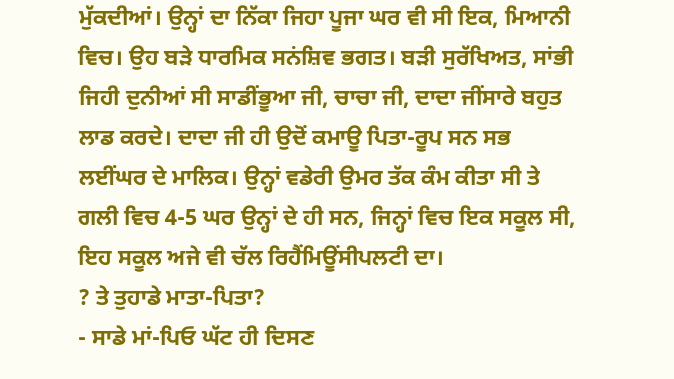ਮੁੱਕਦੀਆਂ। ਉਨ੍ਹਾਂ ਦਾ ਨਿੱਕਾ ਜਿਹਾ ਪੂਜਾ ਘਰ ਵੀ ਸੀ ਇਕ, ਮਿਆਨੀ ਵਿਚ। ਉਹ ਬੜੇ ਧਾਰਮਿਕ ਸਨਂਸ਼ਿਵ ਭਗਤ। ਬੜੀ ਸੁਰੱਖਿਅਤ, ਸਾਂਭੀ ਜਿਹੀ ਦੁਨੀਆਂ ਸੀ ਸਾਡੀਂਭੂਆ ਜੀ, ਚਾਚਾ ਜੀ, ਦਾਦਾ ਜੀਂਸਾਰੇ ਬਹੁਤ ਲਾਡ ਕਰਦੇ। ਦਾਦਾ ਜੀ ਹੀ ਉਦੋਂ ਕਮਾਊ ਪਿਤਾ-ਰੂਪ ਸਨ ਸਭ ਲਈਂਘਰ ਦੇ ਮਾਲਿਕ। ਉਨ੍ਹਾਂ ਵਡੇਰੀ ਉਮਰ ਤੱਕ ਕੰਮ ਕੀਤਾ ਸੀ ਤੇ ਗਲੀ ਵਿਚ 4-5 ਘਰ ਉਨ੍ਹਾਂ ਦੇ ਹੀ ਸਨ, ਜਿਨ੍ਹਾਂ ਵਿਚ ਇਕ ਸਕੂਲ ਸੀ, ਇਹ ਸਕੂਲ ਅਜੇ ਵੀ ਚੱਲ ਰਿਹੈਂਮਿਊਂਸੀਪਲਟੀ ਦਾ।
? ਤੇ ਤੁਹਾਡੇ ਮਾਤਾ-ਪਿਤਾ?
- ਸਾਡੇ ਮਾਂ-ਪਿਓ ਘੱਟ ਹੀ ਦਿਸਣ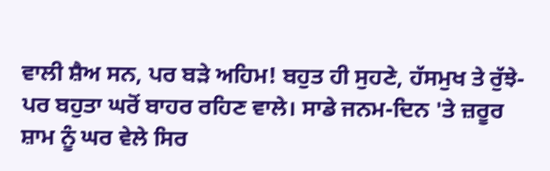ਵਾਲੀ ਸ਼ੈਅ ਸਨ, ਪਰ ਬੜੇ ਅਹਿਮ! ਬਹੁਤ ਹੀ ਸੁਹਣੇ, ਹੱਸਮੁਖ ਤੇ ਰੁੱਝੇ- ਪਰ ਬਹੁਤਾ ਘਰੋਂ ਬਾਹਰ ਰਹਿਣ ਵਾਲੇ। ਸਾਡੇ ਜਨਮ-ਦਿਨ 'ਤੇ ਜ਼ਰੂਰ ਸ਼ਾਮ ਨੂੰ ਘਰ ਵੇਲੇ ਸਿਰ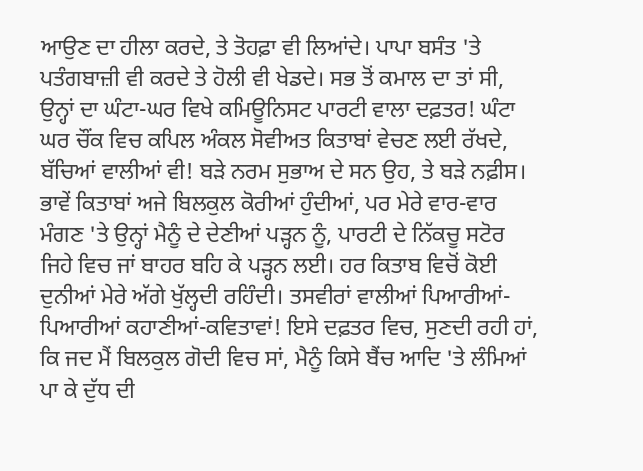ਆਉਣ ਦਾ ਹੀਲਾ ਕਰਦੇ, ਤੇ ਤੋਹਫ਼ਾ ਵੀ ਲਿਆਂਦੇ। ਪਾਪਾ ਬਸੰਤ 'ਤੇ ਪਤੰਗਬਾਜ਼ੀ ਵੀ ਕਰਦੇ ਤੇ ਹੋਲੀ ਵੀ ਖੇਡਦੇ। ਸਭ ਤੋਂ ਕਮਾਲ ਦਾ ਤਾਂ ਸੀ, ਉਨ੍ਹਾਂ ਦਾ ਘੰਟਾ-ਘਰ ਵਿਖੇ ਕਮਿਊਨਿਸਟ ਪਾਰਟੀ ਵਾਲਾ ਦਫ਼ਤਰ! ਘੰਟਾ ਘਰ ਚੌਂਕ ਵਿਚ ਕਪਿਲ ਅੰਕਲ ਸੋਵੀਅਤ ਕਿਤਾਬਾਂ ਵੇਚਣ ਲਈ ਰੱਖਦੇ, ਬੱਚਿਆਂ ਵਾਲੀਆਂ ਵੀ! ਬੜੇ ਨਰਮ ਸੁਭਾਅ ਦੇ ਸਨ ਉਹ, ਤੇ ਬੜੇ ਨਫ਼ੀਸ। ਭਾਵੇਂ ਕਿਤਾਬਾਂ ਅਜੇ ਬਿਲਕੁਲ ਕੋਰੀਆਂ ਹੁੰਦੀਆਂ, ਪਰ ਮੇਰੇ ਵਾਰ-ਵਾਰ ਮੰਗਣ 'ਤੇ ਉਨ੍ਹਾਂ ਮੈਨੂੰ ਦੇ ਦੇਣੀਆਂ ਪੜ੍ਹਨ ਨੂੰ, ਪਾਰਟੀ ਦੇ ਨਿੱਕਚੂ ਸਟੋਰ ਜਿਹੇ ਵਿਚ ਜਾਂ ਬਾਹਰ ਬਹਿ ਕੇ ਪੜ੍ਹਨ ਲਈ। ਹਰ ਕਿਤਾਬ ਵਿਚੋਂ ਕੋਈ ਦੁਨੀਆਂ ਮੇਰੇ ਅੱਗੇ ਖੁੱਲ੍ਹਦੀ ਰਹਿੰਦੀ। ਤਸਵੀਰਾਂ ਵਾਲੀਆਂ ਪਿਆਰੀਆਂ-ਪਿਆਰੀਆਂ ਕਹਾਣੀਆਂ-ਕਵਿਤਾਵਾਂ! ਇਸੇ ਦਫ਼ਤਰ ਵਿਚ, ਸੁਣਦੀ ਰਹੀ ਹਾਂ, ਕਿ ਜਦ ਮੈਂ ਬਿਲਕੁਲ ਗੋਦੀ ਵਿਚ ਸਾਂ, ਮੈਨੂੰ ਕਿਸੇ ਬੈਂਚ ਆਦਿ 'ਤੇ ਲੰਮਿਆਂ ਪਾ ਕੇ ਦੁੱਧ ਦੀ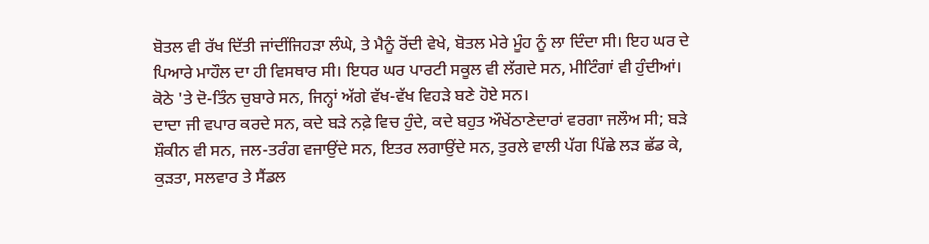ਬੋਤਲ ਵੀ ਰੱਖ ਦਿੱਤੀ ਜਾਂਦੀਂਜਿਹੜਾ ਲੰਘੇ, ਤੇ ਮੈਨੂੰ ਰੋਂਦੀ ਵੇਖੇ, ਬੋਤਲ ਮੇਰੇ ਮੂੰਹ ਨੂੰ ਲਾ ਦਿੰਦਾ ਸੀ। ਇਹ ਘਰ ਦੇ ਪਿਆਰੇ ਮਾਹੌਲ ਦਾ ਹੀ ਵਿਸਥਾਰ ਸੀ। ਇਧਰ ਘਰ ਪਾਰਟੀ ਸਕੂਲ ਵੀ ਲੱਗਦੇ ਸਨ, ਮੀਟਿੰਗਾਂ ਵੀ ਹੁੰਦੀਆਂ। ਕੋਠੇ 'ਤੇ ਦੋ-ਤਿੰਨ ਚੁਬਾਰੇ ਸਨ, ਜਿਨ੍ਹਾਂ ਅੱਗੇ ਵੱਖ-ਵੱਖ ਵਿਹੜੇ ਬਣੇ ਹੋਏ ਸਨ।
ਦਾਦਾ ਜੀ ਵਪਾਰ ਕਰਦੇ ਸਨ, ਕਦੇ ਬੜੇ ਨਫ਼ੇ ਵਿਚ ਹੁੰਦੇ, ਕਦੇ ਬਹੁਤ ਔਖੇਂਠਾਣੇਦਾਰਾਂ ਵਰਗਾ ਜਲੌਅ ਸੀ; ਬੜੇ ਸ਼ੌਕੀਨ ਵੀ ਸਨ, ਜਲ-ਤਰੰਗ ਵਜਾਉਂਦੇ ਸਨ, ਇਤਰ ਲਗਾਉਂਦੇ ਸਨ, ਤੁਰਲੇ ਵਾਲੀ ਪੱਗ ਪਿੱਛੇ ਲੜ ਛੱਡ ਕੇ, ਕੁੜਤਾ, ਸਲਵਾਰ ਤੇ ਸੈਂਡਲ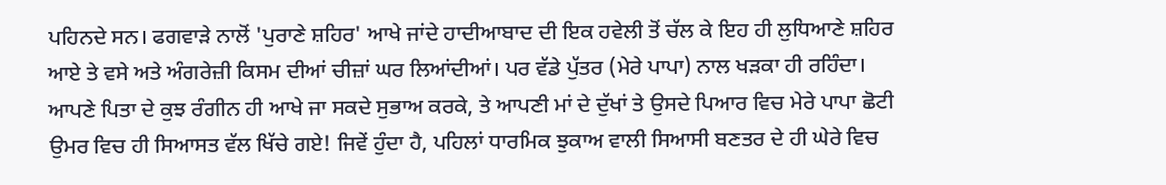ਪਹਿਨਦੇ ਸਨ। ਫਗਵਾੜੇ ਨਾਲੋਂ 'ਪੁਰਾਣੇ ਸ਼ਹਿਰ' ਆਖੇ ਜਾਂਦੇ ਹਾਦੀਆਬਾਦ ਦੀ ਇਕ ਹਵੇਲੀ ਤੋਂ ਚੱਲ ਕੇ ਇਹ ਹੀ ਲੁਧਿਆਣੇ ਸ਼ਹਿਰ ਆਏ ਤੇ ਵਸੇ ਅਤੇ ਅੰਗਰੇਜ਼ੀ ਕਿਸਮ ਦੀਆਂ ਚੀਜ਼ਾਂ ਘਰ ਲਿਆਂਦੀਆਂ। ਪਰ ਵੱਡੇ ਪੁੱਤਰ (ਮੇਰੇ ਪਾਪਾ) ਨਾਲ ਖੜਕਾ ਹੀ ਰਹਿੰਦਾ। ਆਪਣੇ ਪਿਤਾ ਦੇ ਕੁਝ ਰੰਗੀਨ ਹੀ ਆਖੇ ਜਾ ਸਕਦੇ ਸੁਭਾਅ ਕਰਕੇ, ਤੇ ਆਪਣੀ ਮਾਂ ਦੇ ਦੁੱਖਾਂ ਤੇ ਉਸਦੇ ਪਿਆਰ ਵਿਚ ਮੇਰੇ ਪਾਪਾ ਛੋਟੀ ਉਮਰ ਵਿਚ ਹੀ ਸਿਆਸਤ ਵੱਲ ਖਿੱਚੇ ਗਏ! ਜਿਵੇਂ ਹੁੰਦਾ ਹੈ, ਪਹਿਲਾਂ ਧਾਰਮਿਕ ਝੁਕਾਅ ਵਾਲੀ ਸਿਆਸੀ ਬਣਤਰ ਦੇ ਹੀ ਘੇਰੇ ਵਿਚ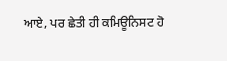ਆਏ, ਪਰ ਛੇਤੀ ਹੀ ਕਮਿਊਨਿਸਟ ਹੋ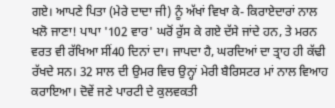ਗਏ। ਆਪਣੇ ਪਿਤਾ (ਮੇਰੇ ਦਾਦਾ ਜੀ) ਨੂੰ ਅੱਖਾਂ ਵਿਖਾ ਕੇ- ਕਿਰਾਏਦਾਰਾਂ ਨਾਲ ਖਲੋ ਜਾਣਾ! ਪਾਪਾ '102 ਵਾਰ' ਘਰੋਂ ਰੁੱਸ ਕੇ ਗਏ ਦੱਸੇ ਜਾਂਦੇ ਹਨ, ਤੇ ਮਰਨ ਵਰਤ ਵੀ ਰੱਖਿਆ ਸੀਂ40 ਦਿਨਾਂ ਦਾ। ਜਾਪਦਾ ਹੈ, ਘਰਦਿਆਂ ਦਾ ਤ੍ਰਾਹ ਹੀ ਕੱਢੀ ਰੱਖਦੇ ਸਨ। 32 ਸਾਲ ਦੀ ਉਮਰ ਵਿਚ ਉਨ੍ਹਾਂ ਮੇਰੀ ਬੈਰਿਸਟਰ ਮਾਂ ਨਾਲ ਵਿਆਹ ਕਰਾਇਆ। ਦੋਵੇਂ ਜਣੇ ਪਾਰਟੀ ਦੇ ਕੁਲਵਕਤੀ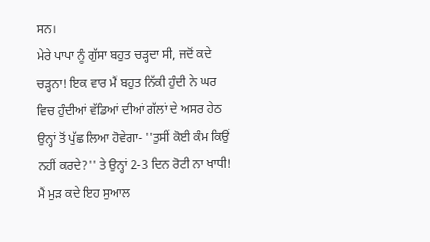ਸਨ।
ਮੇਰੇ ਪਾਪਾ ਨੂੰ ਗੁੱਸਾ ਬਹੁਤ ਚੜ੍ਹਦਾ ਸੀ, ਜਦੋਂ ਕਦੇ ਚੜ੍ਹਨਾ! ਇਕ ਵਾਰ ਮੈਂ ਬਹੁਤ ਨਿੱਕੀ ਹੁੰਦੀ ਨੇ ਘਰ ਵਿਚ ਹੁੰਦੀਆਂ ਵੱਡਿਆਂ ਦੀਆਂ ਗੱਲਾਂ ਦੇ ਅਸਰ ਹੇਠ ਉਨ੍ਹਾਂ ਤੋਂ ਪੁੱਛ ਲਿਆ ਹੋਵੇਗਾ- ''ਤੁਸੀਂ ਕੋਈ ਕੰਮ ਕਿਉਂ ਨਹੀਂ ਕਰਦੇ?'' ਤੇ ਉਨ੍ਹਾਂ 2-3 ਦਿਨ ਰੋਟੀ ਨਾ ਖਾਧੀ! ਮੈਂ ਮੁੜ ਕਦੇ ਇਹ ਸੁਆਲ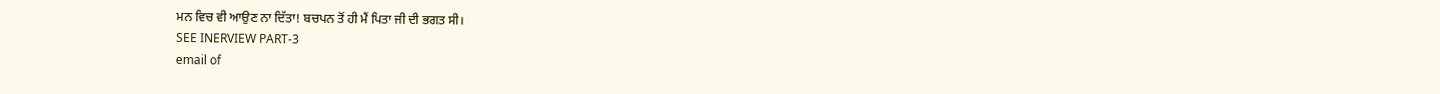ਮਨ ਵਿਚ ਵੀ ਆਉਣ ਨਾ ਦਿੱਤਾ! ਬਚਪਨ ਤੋਂ ਹੀ ਮੈਂ ਪਿਤਾ ਜੀ ਦੀ ਭਗਤ ਸੀ।
SEE INERVIEW PART-3
email of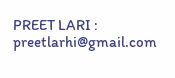PREET LARI : preetlarhi@gmail.com